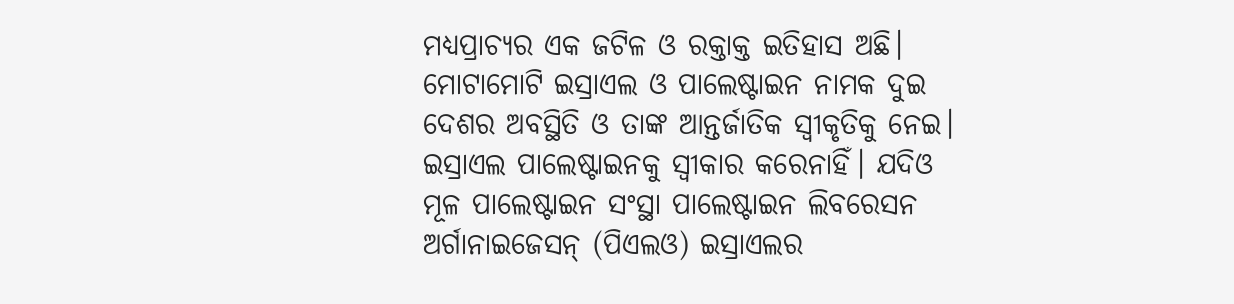ମଧ୍ୟପ୍ରାଚ୍ୟର ଏକ ଜଟିଳ ଓ ରକ୍ତାକ୍ତ ଇତିହାସ ଅଛି। ମୋଟାମୋଟି ଇସ୍ରାଏଲ ଓ ପାଲେଷ୍ଟାଇନ ନାମକ ଦୁଇ ଦେଶର ଅବସ୍ଥିତି ଓ ତାଙ୍କ ଆନ୍ତର୍ଜାତିକ ସ୍ୱୀକୃତିକୁ ନେଇ। ଇସ୍ରାଏଲ ପାଲେଷ୍ଟାଇନକୁ ସ୍ୱୀକାର କରେନାହିଁ। ଯଦିଓ ମୂଳ ପାଲେଷ୍ଟାଇନ ସଂସ୍ଥା ପାଲେଷ୍ଟାଇନ ଲିବରେସନ ଅର୍ଗାନାଇଜେସନ୍ (ପିଏଲଓ) ଇସ୍ରାଏଲର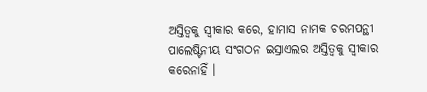ଅସ୍ତିତ୍ୱକୁ ସ୍ୱୀକାର କରେ, ହାମାସ ନାମକ ଚରମପନ୍ଥୀ ପାଲେଷ୍ଟିନୀୟ ସଂଗଠନ ଇସ୍ରାଏଲର ଅସ୍ତିତ୍ୱକୁ ସ୍ୱୀକାର କରେନାହିଁ ।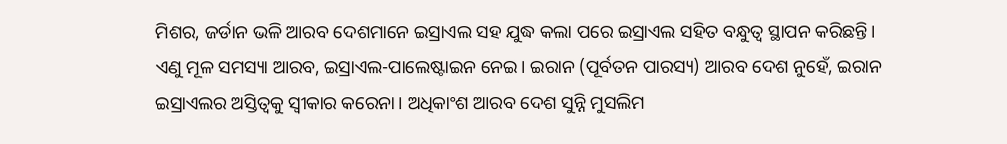ମିଶର, ଜର୍ଡାନ ଭଳି ଆରବ ଦେଶମାନେ ଇସ୍ରାଏଲ ସହ ଯୁଦ୍ଧ କଲା ପରେ ଇସ୍ରାଏଲ ସହିତ ବନ୍ଧୁତ୍ୱ ସ୍ଥାପନ କରିଛନ୍ତି। ଏଣୁ ମୂଳ ସମସ୍ୟା ଆରବ, ଇସ୍ରାଏଲ-ପାଲେଷ୍ଟାଇନ ନେଇ। ଇରାନ (ପୂର୍ବତନ ପାରସ୍ୟ) ଆରବ ଦେଶ ନୁହେଁ, ଇରାନ ଇସ୍ରାଏଲର ଅସ୍ତିତ୍ୱକୁ ସ୍ୱୀକାର କରେନା। ଅଧିକାଂଶ ଆରବ ଦେଶ ସୁନ୍ନି ମୁସଲିମ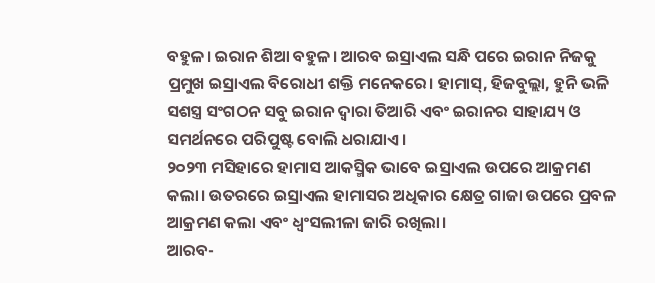ବହୁଳ। ଇରାନ ଶିଆ ବହୁଳ। ଆରବ ଇସ୍ରାଏଲ ସନ୍ଧି ପରେ ଇରାନ ନିଜକୁ ପ୍ରମୁଖ ଇସ୍ରାଏଲ ବିରୋଧୀ ଶକ୍ତି ମନେକରେ। ହାମାସ୍, ହିଜବୁଲ୍ଲା, ହୁନି ଭଳି ସଶସ୍ତ୍ର ସଂଗଠନ ସବୁ ଇରାନ ଦ୍ୱାରା ତିଆରି ଏବଂ ଇରାନର ସାହାଯ୍ୟ ଓ ସମର୍ଥନରେ ପରିପୁଷ୍ଟ ବୋଲି ଧରାଯାଏ।
୨୦୨୩ ମସିହାରେ ହାମାସ ଆକସ୍ମିକ ଭାବେ ଇସ୍ରାଏଲ ଉପରେ ଆକ୍ରମଣ କଲା। ଉତରରେ ଇସ୍ରାଏଲ ହାମାସର ଅଧିକାର କ୍ଷେତ୍ର ଗାଜା ଉପରେ ପ୍ରବଳ ଆକ୍ରମଣ କଲା ଏବଂ ଧ୍ୱଂସଲୀଳା ଜାରି ରଖିଲା।
ଆରବ-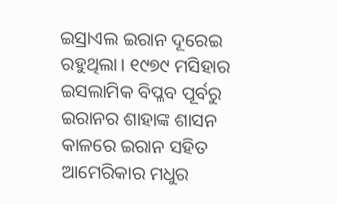ଇସ୍ରାଏଲ ଇରାନ ଦୂରେଇ ରହୁଥିଲା। ୧୯୭୯ ମସିହାର ଇସଲାମିକ ବିପ୍ଳବ ପୂର୍ବରୁ ଇରାନର ଶାହାଙ୍କ ଶାସନ କାଳରେ ଇରାନ ସହିତ ଆମେରିକାର ମଧୁର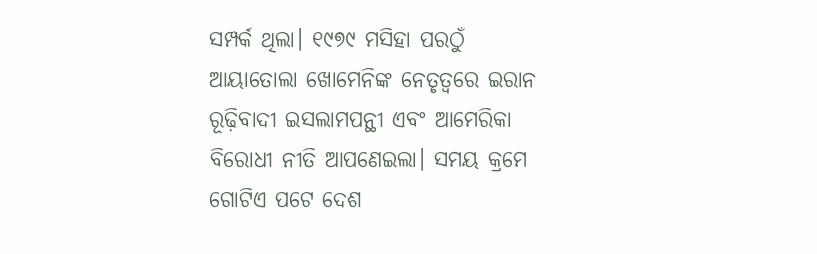ସମ୍ପର୍କ ଥିଲା। ୧୯୭୯ ମସିହା ପରଠୁଁ ଆୟାତୋଲା ଖୋମେନିଙ୍କ ନେତୃତ୍ୱରେ ଇରାନ ରୂଢ଼ିବାଦୀ ଇସଲାମପନ୍ଥୀ ଏବଂ ଆମେରିକା ବିରୋଧୀ ନୀତି ଆପଣେଇଲା। ସମୟ କ୍ରମେ ଗୋଟିଏ ପଟେ ଦେଶ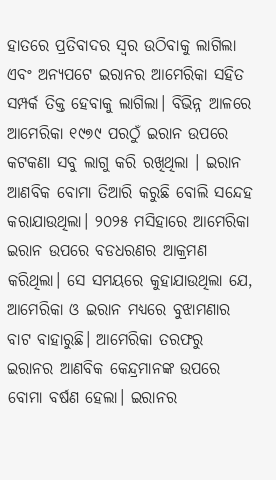ହାତରେ ପ୍ରତିବାଦର ସ୍ୱର ଉଠିବାକୁ ଲାଗିଲା ଏବଂ ଅନ୍ୟପଟେ ଇରାନର ଆମେରିକା ସହିତ ସମ୍ପର୍କ ତିକ୍ତ ହେବାକୁ ଲାଗିଲା। ବିଭିନ୍ନ ଆଳରେ ଆମେରିକା ୧୯୭୯ ପରଠୁଁ ଇରାନ ଉପରେ କଟକଣା ସବୁ ଲାଗୁ କରି ରଖିଥିଲା । ଇରାନ ଆଣବିକ ବୋମା ତିଆରି କରୁଛି ବୋଲି ସନ୍ଦେହ କରାଯାଉଥିଲା। ୨୦୨୫ ମସିହାରେ ଆମେରିକା ଇରାନ ଉପରେ ବଡଧରଣର ଆକ୍ରମଣ କରିଥିଲା। ସେ ସମୟରେ କୁହାଯାଉଥିଲା ଯେ, ଆମେରିକା ଓ ଇରାନ ମଧ୍ୟରେ ବୁଝାମଣାର ବାଟ ବାହାରୁଛି। ଆମେରିକା ତରଫରୁ ଇରାନର ଆଣବିକ କେନ୍ଦ୍ରମାନଙ୍କ ଉପରେ ବୋମା ବର୍ଷଣ ହେଲା। ଇରାନର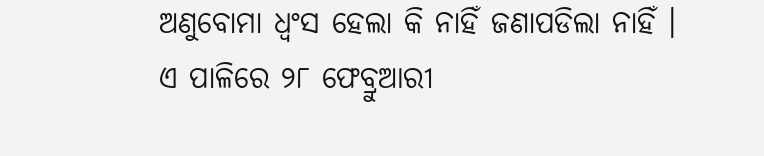ଅଣୁବୋମା ଧ୍ୱଂସ ହେଲା କି ନାହିଁ ଜଣାପଡିଲା ନାହିଁ । ଏ ପାଳିରେ ୨୮ ଫେବ୍ରୁଆରୀ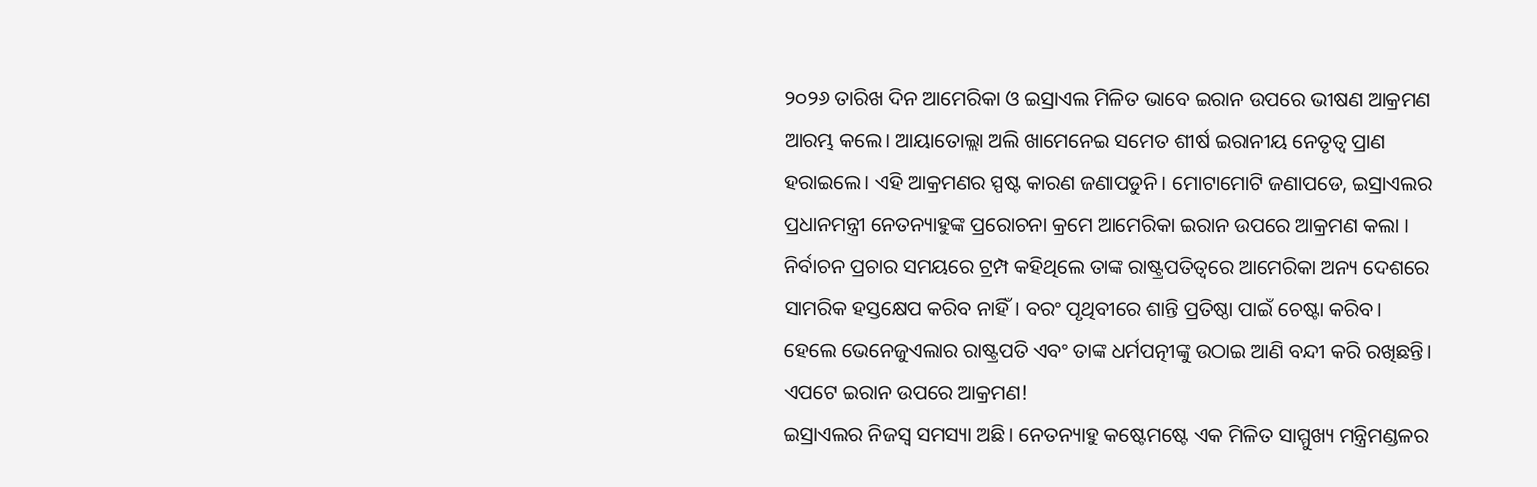୨୦୨୬ ତାରିଖ ଦିନ ଆମେରିକା ଓ ଇସ୍ରାଏଲ ମିଳିତ ଭାବେ ଇରାନ ଉପରେ ଭୀଷଣ ଆକ୍ରମଣ ଆରମ୍ଭ କଲେ। ଆୟାତୋଲ୍ଲା ଅଲି ଖାମେନେଇ ସମେତ ଶୀର୍ଷ ଇରାନୀୟ ନେତୃତ୍ୱ ପ୍ରାଣ ହରାଇଲେ। ଏହି ଆକ୍ରମଣର ସ୍ପଷ୍ଟ କାରଣ ଜଣାପଡୁନି। ମୋଟାମୋଟି ଜଣାପଡେ, ଇସ୍ରାଏଲର ପ୍ରଧାନମନ୍ତ୍ରୀ ନେତନ୍ୟାହୁଙ୍କ ପ୍ରରୋଚନା କ୍ରମେ ଆମେରିକା ଇରାନ ଉପରେ ଆକ୍ରମଣ କଲା । ନିର୍ବାଚନ ପ୍ରଚାର ସମୟରେ ଟ୍ରମ୍ପ କହିଥିଲେ ତାଙ୍କ ରାଷ୍ଟ୍ରପତିତ୍ୱରେ ଆମେରିକା ଅନ୍ୟ ଦେଶରେ ସାମରିକ ହସ୍ତକ୍ଷେପ କରିବ ନାହିଁ। ବରଂ ପୃଥିବୀରେ ଶାନ୍ତି ପ୍ରତିଷ୍ଠା ପାଇଁ ଚେଷ୍ଟା କରିବ। ହେଲେ ଭେନେଜୁଏଲାର ରାଷ୍ଟ୍ରପତି ଏବଂ ତାଙ୍କ ଧର୍ମପତ୍ନୀଙ୍କୁ ଉଠାଇ ଆଣି ବନ୍ଦୀ କରି ରଖିଛନ୍ତି। ଏପଟେ ଇରାନ ଉପରେ ଆକ୍ରମଣ!
ଇସ୍ରାଏଲର ନିଜସ୍ୱ ସମସ୍ୟା ଅଛି। ନେତନ୍ୟାହୁ କଷ୍ଟେମଷ୍ଟେ ଏକ ମିଳିତ ସାମ୍ମୁଖ୍ୟ ମନ୍ତ୍ରିମଣ୍ଡଳର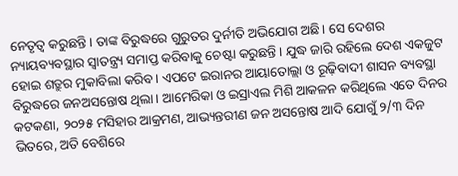ନେତୃତ୍ୱ କରୁଛନ୍ତି। ତାଙ୍କ ବିରୁଦ୍ଧରେ ଗୁରୁତର ଦୁର୍ନୀତି ଅଭିଯୋଗ ଅଛି। ସେ ଦେଶର ନ୍ୟାୟବ୍ୟବସ୍ଥାର ସ୍ୱାତନ୍ତ୍ର୍ୟ ସମାପ୍ତ କରିବାକୁ ଚେଷ୍ଟା କରୁଛନ୍ତି । ଯୁଦ୍ଧ ଜାରି ରହିଲେ ଦେଶ ଏକଜୁଟ ହୋଇ ଶତ୍ରୁର ମୁକାବିଲା କରିବ। ଏପଟେ ଇରାନର ଆୟାତୋଲ୍ଲା ଓ ରୂଢ଼ିବାଦୀ ଶାସନ ବ୍ୟବସ୍ଥା ବିରୁଦ୍ଧରେ ଜନଅସନ୍ତୋଷ ଥିଲା। ଆମେରିକା ଓ ଇସ୍ରାଏଲ ମିଶି ଆକଳନ କରିଥିଲେ ଏତେ ଦିନର କଟକଣା, ୨୦୨୫ ମସିହାର ଆକ୍ରମଣ, ଆଭ୍ୟନ୍ତରୀଣ ଜନ ଅସନ୍ତୋଷ ଆଦି ଯୋଗୁଁ ୨/୩ ଦିନ ଭିତରେ, ଅତି ବେଶିରେ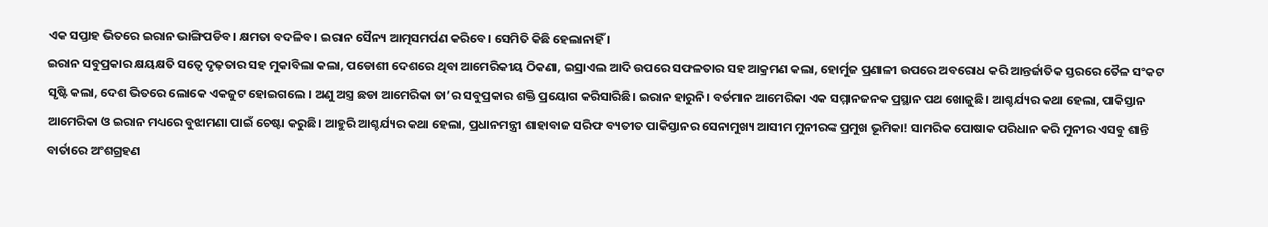ଏକ ସପ୍ତାହ ଭିତରେ ଇରାନ ଭାଙ୍ଗିପଡିବ। କ୍ଷମତା ବଦଳିବ। ଇରାନ ସୈନ୍ୟ ଆତ୍ମସମର୍ପଣ କରିବେ। ସେମିତି କିଛି ହେଲାନାହିଁ ।
ଇରାନ ସବୁପ୍ରକାର କ୍ଷୟକ୍ଷତି ସତ୍ୱେ ଦୃଢ଼ତାର ସହ ମୁକାବିଲା କଲା, ପଡୋଶୀ ଦେଶରେ ଥିବା ଆମେରିକୀୟ ଠିକଣା, ଇସ୍ରାଏଲ ଆଦି ଉପରେ ସଫଳତାର ସହ ଆକ୍ରମଣ କଲା, ହୋର୍ମୁଜ ପ୍ରଣାଳୀ ଉପରେ ଅବରୋଧ କରି ଆନ୍ତର୍ଜାତିକ ସ୍ତରରେ ତୈଳ ସଂକଟ ସୃଷ୍ଟି କଲା, ଦେଶ ଭିତରେ ଲୋକେ ଏକଜୁଟ ହୋଇଗଲେ । ଅଣୁ ଅସ୍ତ୍ର ଛଡା ଆମେରିକା ତା’ର ସବୁପ୍ରକାର ଶକ୍ତି ପ୍ରୟୋଗ କରିସାରିଛି। ଇରାନ ହାରୁନି। ବର୍ତମାନ ଆମେରିକା ଏକ ସମ୍ମାନଜନକ ପ୍ରସ୍ଥାନ ପଥ ଖୋଜୁଛି। ଆଶ୍ଚର୍ଯ୍ୟର କଥା ହେଲା, ପାକିସ୍ତାନ ଆମେରିକା ଓ ଇରାନ ମଧ୍ୟରେ ବୁଝାମଣା ପାଇଁ ଚେଷ୍ଟା କରୁଛି। ଆହୁରି ଆଶ୍ଚର୍ଯ୍ୟର କଥା ହେଲା, ପ୍ରଧାନମନ୍ତ୍ରୀ ଶାହାବାଜ ସରିଫ ବ୍ୟତୀତ ପାକିସ୍ତାନର ସେନାମୁଖ୍ୟ ଆସୀମ ମୁନୀରଙ୍କ ପ୍ରମୁଖ ଭୂମିକା! ସାମରିକ ପୋଷାକ ପରିଧାନ କରି ମୁନୀର ଏସବୁ ଶାନ୍ତି ବାର୍ତାରେ ଅଂଶଗ୍ରହଣ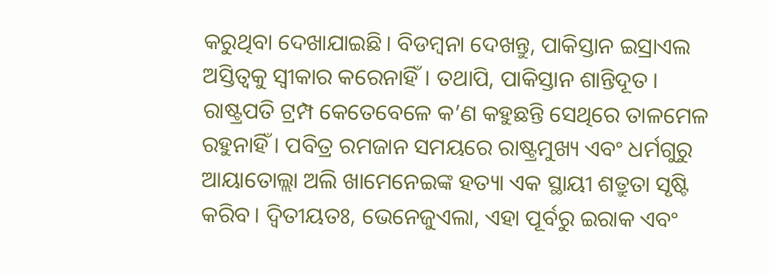କରୁଥିବା ଦେଖାଯାଇଛି। ବିଡମ୍ବନା ଦେଖନ୍ତୁ, ପାକିସ୍ତାନ ଇସ୍ରାଏଲ ଅସ୍ତିତ୍ୱକୁ ସ୍ୱୀକାର କରେନାହିଁ। ତଥାପି, ପାକିସ୍ତାନ ଶାନ୍ତିଦୂତ।
ରାଷ୍ଟ୍ରପତି ଟ୍ରମ୍ପ କେତେବେଳେ କ’ଣ କହୁଛନ୍ତି ସେଥିରେ ତାଳମେଳ ରହୁନାହିଁ । ପବିତ୍ର ରମଜାନ ସମୟରେ ରାଷ୍ଟ୍ରମୁଖ୍ୟ ଏବଂ ଧର୍ମଗୁରୁ ଆୟାତୋଲ୍ଲା ଅଲି ଖାମେନେଇଙ୍କ ହତ୍ୟା ଏକ ସ୍ଥାୟୀ ଶତ୍ରୁତା ସୃଷ୍ଟି କରିବ। ଦ୍ୱିତୀୟତଃ, ଭେନେଜୁଏଲା, ଏହା ପୂର୍ବରୁ ଇରାକ ଏବଂ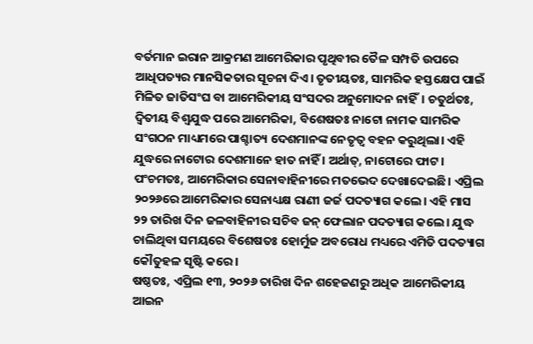ବର୍ତମାନ ଇରାନ ଆକ୍ରମଣ ଆମେରିକାର ପୃଥିବୀର ତୈଳ ସମ୍ପତି ଉପରେ ଆଧିପତ୍ୟର ମାନସିକତାର ସୂଚନା ଦିଏ। ତୃତୀୟତଃ, ସାମରିକ ହସ୍ତକ୍ଷେପ ପାଇଁ ମିଳିତ ଜାତିସଂଘ ବା ଆମେରିକୀୟ ସଂସଦର ଅନୁମୋଦନ ନାହିଁ। ଚତୁର୍ଥତଃ, ଦ୍ୱିତୀୟ ବିଶ୍ୱଯୁଦ୍ଧ ପରେ ଆମେରିକା, ବିଶେଷତଃ ନାଟୋ ନାମକ ସାମରିକ ସଂଗଠନ ମାଧ୍ୟମରେ ପାଶ୍ଚାତ୍ୟ ଦେଶମାନଙ୍କ ନେତୃତ୍ୱ ବହନ କରୁଥିଲା। ଏହି ଯୁଦ୍ଧରେ ନାଟୋର ଦେଶମାନେ ହାତ ନାହିଁ । ଅର୍ଥାତ୍, ନାଟୋରେ ଫାଟ।
ପଂଚମତଃ, ଆମେରିକାର ସେନାବାହିନୀରେ ମତଭେଦ ଦେଖାଦେଇଛି। ଏପ୍ରିଲ ୨୦୨୬ରେ ଆମେରିକାର ସେନାଧ୍ୟକ୍ଷ ରାଣୀ ଜର୍ଜ ପଦତ୍ୟାଗ କଲେ। ଏହି ମାସ ୨୨ ତାରିଖ ଦିନ ଜଳବାହିନୀର ସଚିବ ଜନ୍ ଫେଲାନ ପଦତ୍ୟାଗ କଲେ। ଯୁଦ୍ଧ ଚାଲିଥିବା ସମୟରେ ବିଶେଷତଃ ହୋର୍ମୁଜ ଅବରୋଧ ମଧ୍ୟରେ ଏମିତି ପଦତ୍ୟାଗ କୌତୁହଳ ସୃଷ୍ଟି କରେ।
ଷଷ୍ଠତଃ, ଏପ୍ରିଲ ୧୩, ୨୦୨୬ ତାରିଖ ଦିନ ଶହେଜଣରୁ ଅଧିକ ଆମେରିକୀୟ ଆଇନ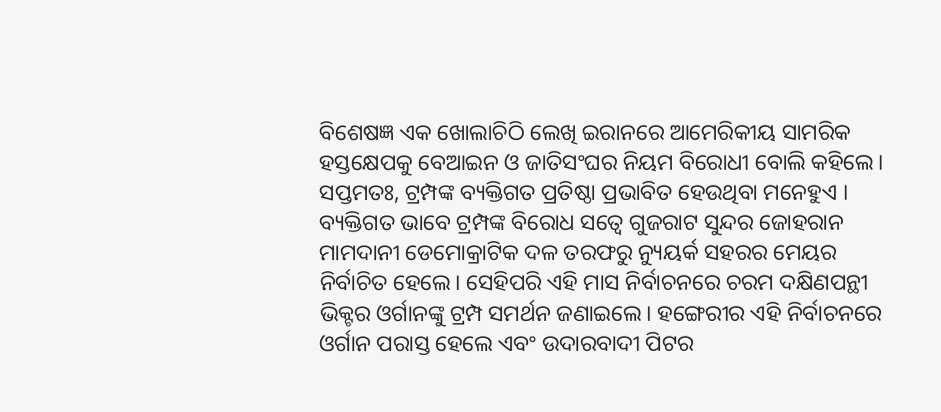ବିଶେଷଜ୍ଞ ଏକ ଖୋଲାଚିଠି ଲେଖି ଇରାନରେ ଆମେରିକୀୟ ସାମରିକ ହସ୍ତକ୍ଷେପକୁ ବେଆଇନ ଓ ଜାତିସଂଘର ନିୟମ ବିରୋଧୀ ବୋଲି କହିଲେ। ସପ୍ତମତଃ, ଟ୍ରମ୍ପଙ୍କ ବ୍ୟକ୍ତିଗତ ପ୍ରତିଷ୍ଠା ପ୍ରଭାବିତ ହେଉଥିବା ମନେହୁଏ । ବ୍ୟକ୍ତିଗତ ଭାବେ ଟ୍ରମ୍ପଙ୍କ ବିରୋଧ ସତ୍ୱେ ଗୁଜରାଟ ସୁନ୍ଦର ଜୋହରାନ ମାମଦାନୀ ଡେମୋକ୍ରାଟିକ ଦଳ ତରଫରୁ ନ୍ୟୁୟର୍କ ସହରର ମେୟର ନିର୍ବାଚିତ ହେଲେ। ସେହିପରି ଏହି ମାସ ନିର୍ବାଚନରେ ଚରମ ଦକ୍ଷିଣପନ୍ଥୀ ଭିକ୍ଟର ଓର୍ଗାନଙ୍କୁ ଟ୍ରମ୍ପ ସମର୍ଥନ ଜଣାଇଲେ। ହଙ୍ଗେରୀର ଏହି ନିର୍ବାଚନରେ ଓର୍ଗାନ ପରାସ୍ତ ହେଲେ ଏବଂ ଉଦାରବାଦୀ ପିଟର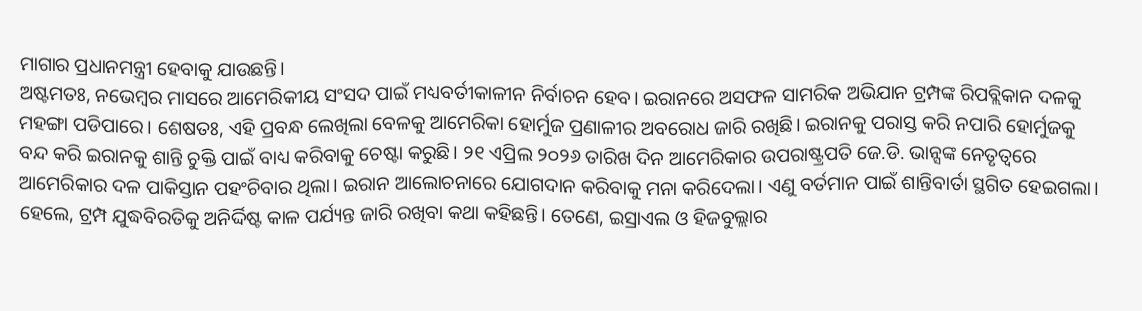ମାଗାର ପ୍ରଧାନମନ୍ତ୍ରୀ ହେବାକୁ ଯାଉଛନ୍ତି।
ଅଷ୍ଟମତଃ, ନଭେମ୍ବର ମାସରେ ଆମେରିକୀୟ ସଂସଦ ପାଇଁ ମଧ୍ୟବର୍ତୀକାଳୀନ ନିର୍ବାଚନ ହେବ। ଇରାନରେ ଅସଫଳ ସାମରିକ ଅଭିଯାନ ଟ୍ରମ୍ପଙ୍କ ରିପବ୍ଲିକାନ ଦଳକୁ ମହଙ୍ଗା ପଡିପାରେ। ଶେଷତଃ, ଏହି ପ୍ରବନ୍ଧ ଲେଖିଲା ବେଳକୁ ଆମେରିକା ହୋର୍ମୁଜ ପ୍ରଣାଳୀର ଅବରୋଧ ଜାରି ରଖିଛି। ଇରାନକୁ ପରାସ୍ତ କରି ନପାରି ହୋର୍ମୁଜକୁ ବନ୍ଦ କରି ଇରାନକୁ ଶାନ୍ତି ଚୁକ୍ତି ପାଇଁ ବାଧ୍ୟ କରିବାକୁ ଚେଷ୍ଟା କରୁଛି। ୨୧ ଏପ୍ରିଲ ୨୦୨୬ ତାରିଖ ଦିନ ଆମେରିକାର ଉପରାଷ୍ଟ୍ରପତି ଜେ.ଡି. ଭାନ୍ସଙ୍କ ନେତୃତ୍ୱରେ ଆମେରିକାର ଦଳ ପାକିସ୍ତାନ ପହଂଚିବାର ଥିଲା। ଇରାନ ଆଲୋଚନାରେ ଯୋଗଦାନ କରିବାକୁ ମନା କରିଦେଲା। ଏଣୁ ବର୍ତମାନ ପାଇଁ ଶାନ୍ତିବାର୍ତା ସ୍ଥଗିତ ହେଇଗଲା। ହେଲେ, ଟ୍ରମ୍ପ ଯୁଦ୍ଧବିରତିକୁ ଅନିର୍ଦ୍ଦିଷ୍ଟ କାଳ ପର୍ଯ୍ୟନ୍ତ ଜାରି ରଖିବା କଥା କହିଛନ୍ତି। ତେଣେ, ଇସ୍ରାଏଲ ଓ ହିଜବୁଲ୍ଲାର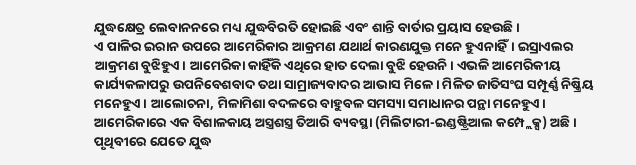ଯୁଦ୍ଧକ୍ଷେତ୍ର ଲେବାନନରେ ମଧ୍ୟ ଯୁଦ୍ଧବିରତି ହୋଇଛି ଏବଂ ଶାନ୍ତି ବାର୍ତାର ପ୍ରୟାସ ହେଉଛି।
ଏ ପାଳିର ଇରାନ ଉପରେ ଆମେରିକାର ଆକ୍ରମଣ ଯଥାର୍ଥ କାରଣଯୁକ୍ତ ମନେ ହୁଏନାହିଁ। ଇସ୍ରାଏଲର ଆକ୍ରମଣ ବୁଝିହୁଏ। ଆମେରିକା କାହିଁକି ଏଥିରେ ହାତ ଦେଲା ବୁଝି ହେଉନି। ଏଭଳି ଆମେରିକୀୟ କାର୍ଯ୍ୟକଳାପରୁ ଉପନିବେଶବାଦ ତଥା ସାମ୍ରାଜ୍ୟବାଦର ଆଭାସ ମିଳେ। ମିଳିତ ଜାତିସଂଘ ସମ୍ପୂର୍ଣ୍ଣ ନିଷ୍କ୍ରିୟ ମନେହୁଏ। ଆଲୋଚନା, ମିଳାମିଶା ବଦଳରେ ବାହୁବଳ ସମସ୍ୟା ସମାଧାନର ପନ୍ଥା ମନେହୁଏ। ଆମେରିକାରେ ଏକ ବିଶାଳକାୟ ଅସ୍ତ୍ରଶସ୍ତ୍ର ତିଆରି ବ୍ୟବସ୍ଥା (ମିଲିଟାରୀ-ଇଣ୍ଡଷ୍ଟ୍ରିଆଲ କମ୍ପ୍ଲେକ୍ସ) ଅଛି । ପୃଥିବୀରେ ଯେତେ ଯୁଦ୍ଧ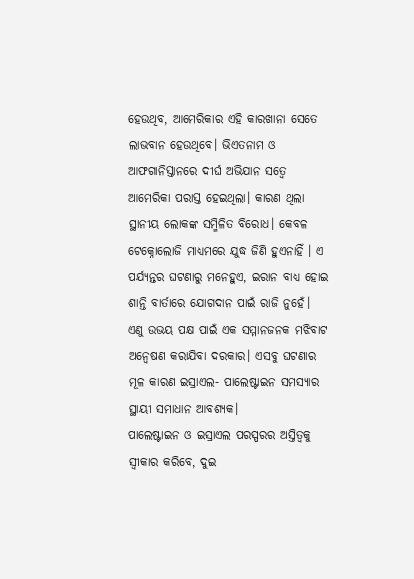ହେଉଥିବ, ଆମେରିକାର ଏହି କାରଖାନା ସେତେ ଲାଭବାନ ହେଉଥିବେ। ଭିଏତନାମ ଓ ଆଫଗାନିସ୍ତାନରେ ଦୀର୍ଘ ଅଭିଯାନ ସତ୍ୱେ ଆମେରିକା ପରାସ୍ତ ହେଇଥିଲା। କାରଣ ଥିଲା ସ୍ଥାନୀୟ ଲୋକଙ୍କ ସମ୍ମିଳିତ ବିରୋଧ। କେବଳ ଟେକ୍ନୋଲୋଜି ମାଧ୍ୟମରେ ଯୁଦ୍ଧ ଜିଣି ହୁଏନାହିଁ । ଏ ପର୍ଯ୍ୟନ୍ତର ଘଟଣାରୁ ମନେହୁଏ, ଇରାନ ବାଧ୍ୟ ହୋଇ ଶାନ୍ତି ବାର୍ତାରେ ଯୋଗଦାନ ପାଇଁ ରାଜି ନୁହେଁ। ଏଣୁ ଉଭୟ ପକ୍ଷ ପାଇଁ ଏକ ସମ୍ମାନଜନକ ମଝିବାଟ ଅନ୍ୱେଷଣ କରାଯିବା ଦରକାର। ଏସବୁ ଘଟଣାର ମୂଳ କାରଣ ଇସ୍ରାଏଲ- ପାଲେଷ୍ଟାଇନ ସମସ୍ୟାର ସ୍ଥାୟୀ ସମାଧାନ ଆବଶ୍ୟକ।
ପାଲେଷ୍ଟାଇନ ଓ ଇସ୍ରାଏଲ ପରସ୍ପରର ଅସ୍ତିତ୍ୱକୁ ସ୍ୱୀକାର କରିବେ, ଦୁଇ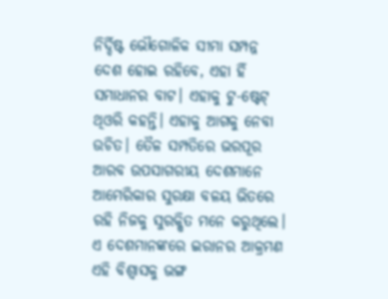ନିର୍ଦ୍ଦିଷ୍ଟ ଭୌଗୋଳିକ ସୀମା ସମ୍ପନ୍ନ ଦେଶ ହୋଇ ରହିବେ, ଏହା ହିଁ ସମାଧାନର ବାଟ। ଏହାକୁ ଟୁ-ଷ୍ଟେଟ୍ ଥିଓରି କହନ୍ତି। ଏହାକୁ ଆଗକୁ ନେବା ଉଚିତ। ତୈଳ ସମ୍ପତିରେ ଭରପୂର ଆରବ ଉପସାଗରୀୟ ଦେଶମାନେ ଆମେରିକାର ସୁରକ୍ଷା ବଳୟ ଭିତରେ ରହି ନିଜକୁ ସୁରକ୍ଷିତ ମନେ କରୁଥିଲେ। ଏ ଦେଶମାନଙ୍କରେ ଇରାନର ଆକ୍ରମଣ ଏହି ବିଶ୍ୱାସକୁ ଭଙ୍ଗ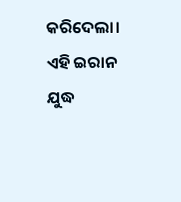କରିଦେଲା। ଏହି ଇରାନ ଯୁଦ୍ଧ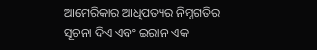ଆମେରିକାର ଆଧିପତ୍ୟର ନିମ୍ନଗତିର ସୂଚନା ଦିଏ ଏବଂ ଇରାନ ଏକ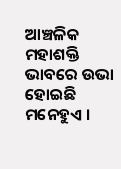ଆଞ୍ଚଳିକ ମହାଶକ୍ତି ଭାବରେ ଉଭା ହୋଇଛି ମନେହୁଏ ।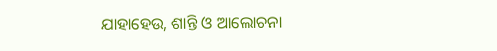ଯାହାହେଉ, ଶାନ୍ତି ଓ ଆଲୋଚନା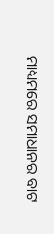ମାଧ୍ୟମରେ ସମାଧାନର ବାଟ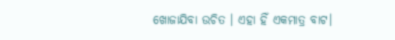ଖୋଜାଯିବା ଉଚିତ । ଏହା ହିଁ ଏକମାତ୍ର ବାଟ।